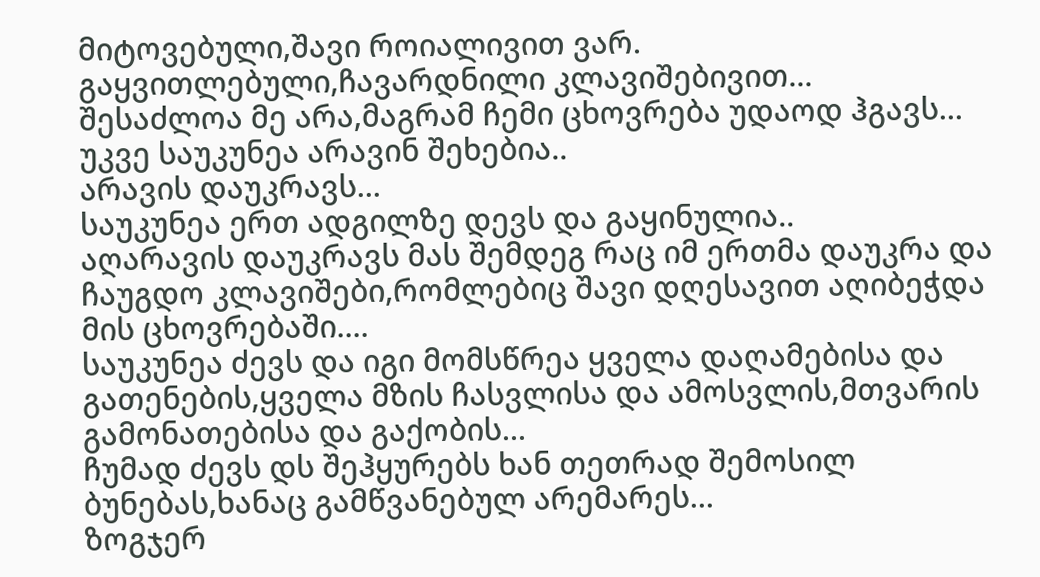მიტოვებული,შავი როიალივით ვარ.
გაყვითლებული,ჩავარდნილი კლავიშებივით...
შესაძლოა მე არა,მაგრამ ჩემი ცხოვრება უდაოდ ჰგავს...
უკვე საუკუნეა არავინ შეხებია..
არავის დაუკრავს...
საუკუნეა ერთ ადგილზე დევს და გაყინულია..
აღარავის დაუკრავს მას შემდეგ რაც იმ ერთმა დაუკრა და ჩაუგდო კლავიშები,რომლებიც შავი დღესავით აღიბეჭდა მის ცხოვრებაში....
საუკუნეა ძევს და იგი მომსწრეა ყველა დაღამებისა და გათენების,ყველა მზის ჩასვლისა და ამოსვლის,მთვარის გამონათებისა და გაქობის...
ჩუმად ძევს დს შეჰყურებს ხან თეთრად შემოსილ ბუნებას,ხანაც გამწვანებულ არემარეს...
ზოგჯერ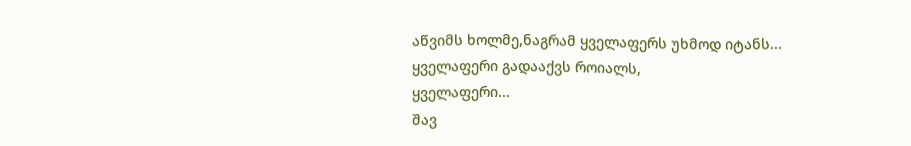აწვიმს ხოლმე,ნაგრამ ყველაფერს უხმოდ იტანს...
ყველაფერი გადააქვს როიალს,
ყველაფერი...
შავ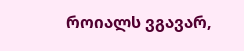როიალს ვგავარ,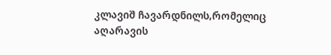კლავიშ ჩავარდნილს,რომელიც აღარავის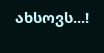ახსოვს...!